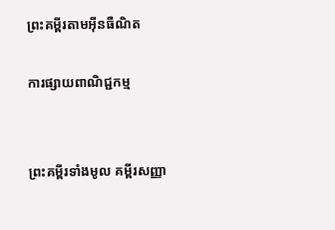ព្រះគម្ពីរតាមអ៊ីនធឺណិត

ការផ្សាយពាណិជ្ជកម្ម


ព្រះគម្ពីរទាំងមូល គម្ពីរសញ្ញា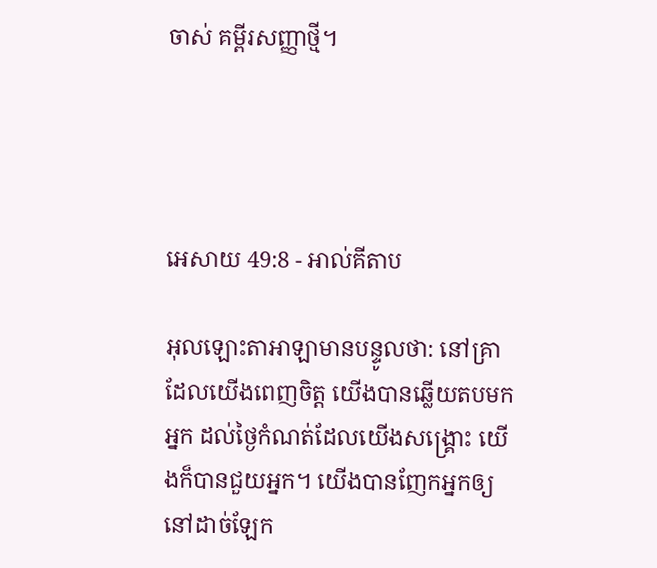ចាស់ គម្ពីរសញ្ញាថ្មី។




អេសាយ 49:8 - អាល់គីតាប

អុលឡោះ‌តាអាឡាមានបន្ទូលថា: នៅគ្រាដែលយើងពេញចិត្ត យើងបានឆ្លើយតបមកអ្នក ដល់ថ្ងៃកំណត់ដែលយើងសង្គ្រោះ យើងក៏បានជួយអ្នក។ យើងបានញែកអ្នកឲ្យនៅដាច់ឡែក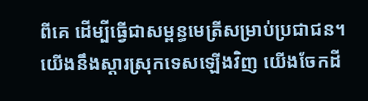ពីគេ ដើម្បីធ្វើជាសម្ពន្ធ‌មេត្រីសម្រាប់ប្រជា‌ជន។ យើងនឹងស្ដារស្រុកទេសឡើងវិញ យើងចែកដី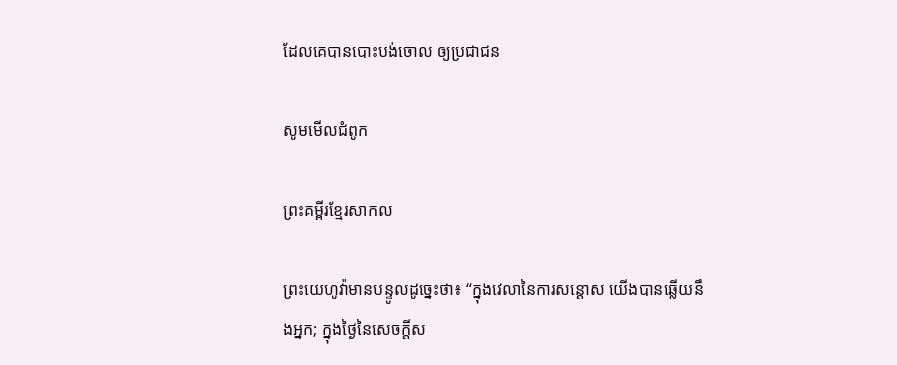ដែលគេបានបោះបង់ចោល ឲ្យប្រជា‌ជន

សូមមើលជំពូក

ព្រះគម្ពីរខ្មែរសាកល

ព្រះយេហូវ៉ាមានបន្ទូលដូច្នេះថា៖ “ក្នុងវេលានៃការសន្ដោស យើងបានឆ្លើយនឹងអ្នក; ក្នុងថ្ងៃនៃសេចក្ដីស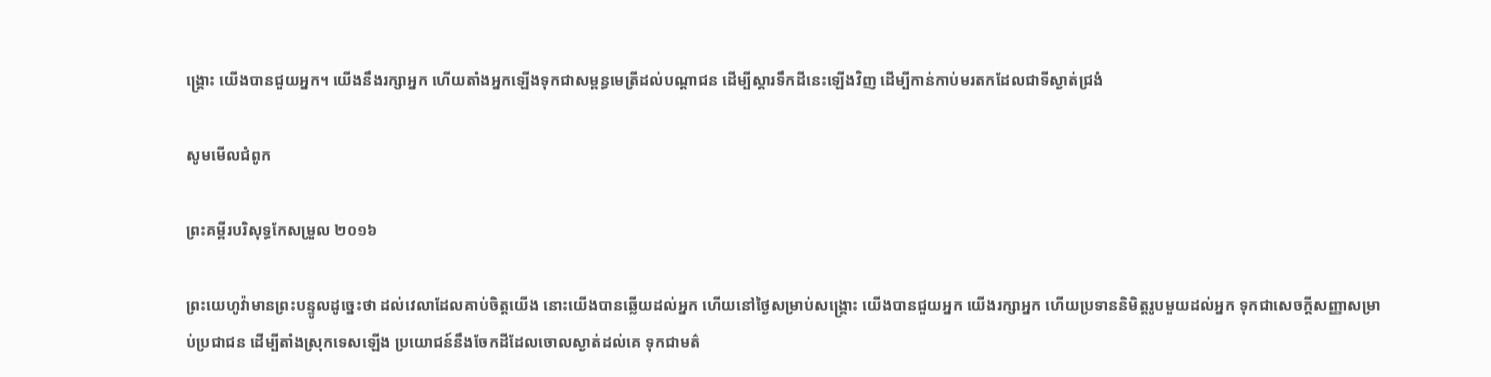ង្គ្រោះ យើងបានជួយអ្នក។ យើងនឹងរក្សាអ្នក ហើយតាំងអ្នកឡើងទុកជាសម្ពន្ធមេត្រីដល់បណ្ដាជន ដើម្បីស្ដារទឹកដីនេះឡើងវិញ ដើម្បីកាន់កាប់មរតកដែលជាទីស្ងាត់ជ្រងំ

សូមមើលជំពូក

ព្រះគម្ពីរបរិសុទ្ធកែសម្រួល ២០១៦

ព្រះ‌យេហូវ៉ាមានព្រះ‌បន្ទូលដូច្នេះថា ដល់វេលាដែលគាប់ចិត្តយើង នោះយើងបានឆ្លើយដល់អ្នក ហើយនៅថ្ងៃសម្រាប់សង្គ្រោះ យើងបានជួយអ្នក យើងរក្សាអ្នក ហើយប្រទាននិមិត្តរូបមួយដល់អ្នក ទុកជាសេចក្ដីសញ្ញាសម្រាប់ប្រជា‌ជន ដើម្បីតាំងស្រុកទេសឡើង ប្រយោជន៍នឹងចែកដីដែលចោលស្ងាត់ដល់គេ ទុកជាមត៌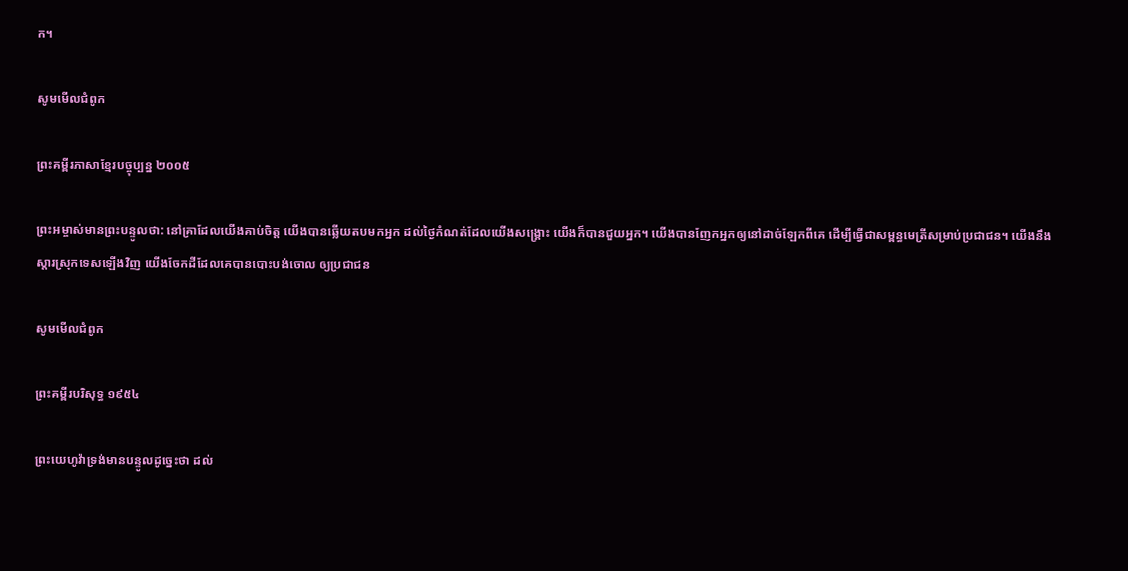ក។

សូមមើលជំពូក

ព្រះគម្ពីរភាសាខ្មែរបច្ចុប្បន្ន ២០០៥

ព្រះ‌អម្ចាស់មានព្រះ‌បន្ទូលថា: នៅគ្រាដែលយើងគាប់ចិត្ត យើងបានឆ្លើយតបមកអ្នក ដល់ថ្ងៃកំណត់ដែលយើងសង្គ្រោះ យើងក៏បានជួយអ្នក។ យើងបានញែកអ្នកឲ្យនៅដាច់ឡែកពីគេ ដើម្បីធ្វើជាសម្ពន្ធ‌មេត្រីសម្រាប់ប្រជា‌ជន។ យើងនឹងស្ដារស្រុកទេសឡើងវិញ យើងចែកដីដែលគេបានបោះបង់ចោល ឲ្យប្រជា‌ជន

សូមមើលជំពូក

ព្រះគម្ពីរបរិសុទ្ធ ១៩៥៤

ព្រះ‌យេហូវ៉ាទ្រង់មានបន្ទូលដូច្នេះថា ដល់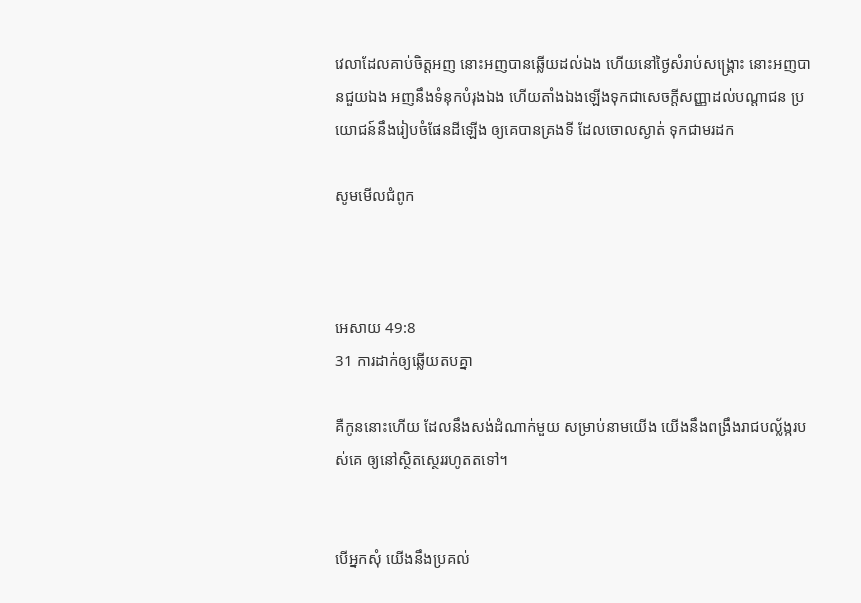វេលាដែលគាប់ចិត្តអញ នោះអញបានឆ្លើយដល់ឯង ហើយនៅថ្ងៃសំរាប់សង្គ្រោះ នោះអញបានជួយឯង អញនឹងទំនុកបំរុងឯង ហើយតាំងឯងឡើងទុកជាសេចក្ដីសញ្ញាដល់បណ្តាជន ប្រយោជន៍នឹងរៀបចំផែនដីឡើង ឲ្យគេបានគ្រងទី ដែលចោលស្ងាត់ ទុកជាមរដក

សូមមើលជំពូក



អេសាយ 49:8
31 ការដាក់ឲ្យឆ្លើយតបគ្នា

គឺកូននោះហើយ ដែលនឹងសង់ដំណាក់មួយ សម្រាប់នាមយើង យើងនឹងពង្រឹងរាជបល្ល័ង្ករបស់គេ ឲ្យនៅស្ថិត‌ស្ថេររហូតតទៅ។


បើអ្នកសុំ យើងនឹងប្រគល់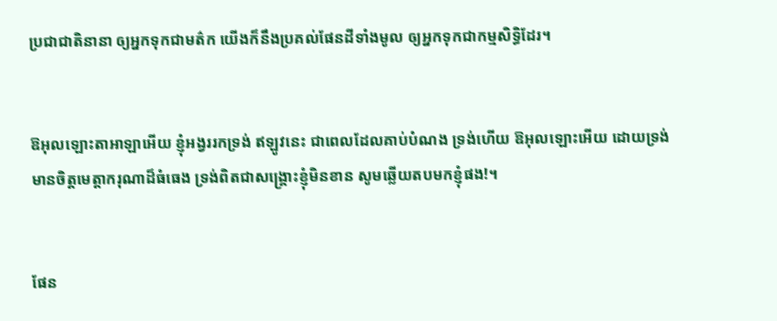ប្រជា‌ជាតិនានា ឲ្យអ្នកទុកជាមត៌ក យើងក៏នឹងប្រគល់ផែនដីទាំងមូល ឲ្យអ្នកទុកជាកម្មសិទ្ធិដែរ។


ឱអុលឡោះ‌តាអាឡាអើយ ខ្ញុំអង្វររកទ្រង់ ឥឡូវនេះ ជាពេលដែលគាប់បំណង ទ្រង់ហើយ ឱអុលឡោះអើយ ដោយទ្រង់មានចិត្តមេត្តា‌ករុណាដ៏ធំ‌ធេង ទ្រង់ពិតជាសង្គ្រោះខ្ញុំមិនខាន សូមឆ្លើយតបមកខ្ញុំផង!។


ផែន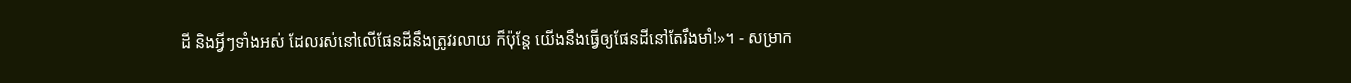ដី និងអ្វីៗទាំងអស់ ដែលរស់នៅលើផែនដីនឹងត្រូវរលាយ ក៏ប៉ុន្តែ យើងនឹងធ្វើឲ្យផែនដីនៅតែរឹង‌មាំ!»។ - សម្រាក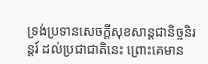ទ្រង់ប្រទានសេចក្ដីសុខ‌សាន្តជា‌និច្ចនិរន្តរ៍ ដល់ប្រជា‌ជាតិនេះ ព្រោះគេមាន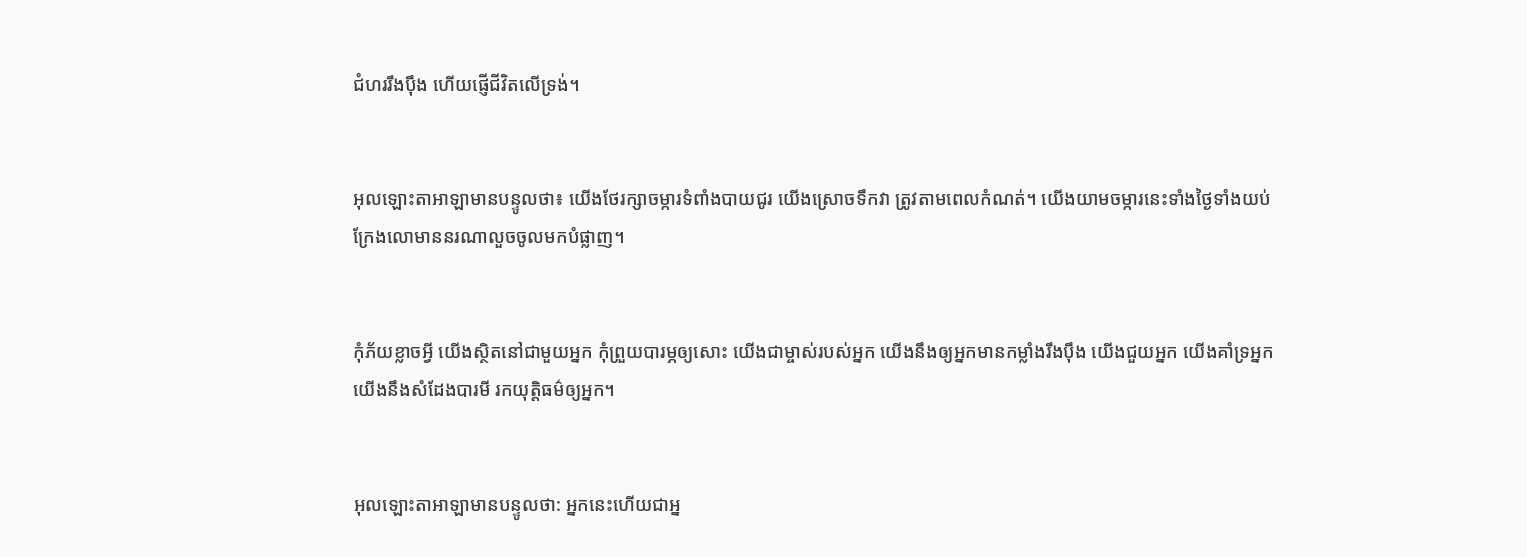ជំហររឹង‌ប៉ឹង ហើយផ្ញើជីវិតលើទ្រង់។


អុលឡោះ‌តាអាឡាមានបន្ទូលថា៖ យើងថែ‌រក្សាចម្ការទំពាំង‌បាយជូរ យើងស្រោចទឹកវា ត្រូវតាមពេលកំណត់។ យើងយាមចម្ការនេះទាំងថ្ងៃទាំងយប់ ក្រែងលោមាននរណាលួចចូលមកបំផ្លាញ។


កុំភ័យខ្លាចអ្វី យើងស្ថិតនៅជាមួយអ្នក កុំព្រួយបារម្ភឲ្យសោះ យើងជាម្ចាស់របស់អ្នក យើងនឹងឲ្យអ្នកមានកម្លាំងរឹង‌ប៉ឹង យើងជួយអ្នក យើងគាំទ្រអ្នក យើងនឹងសំដែងបារមី រកយុត្តិធម៌ឲ្យអ្នក។


អុលឡោះ‌តាអាឡាមានបន្ទូលថា: អ្នកនេះហើយជាអ្ន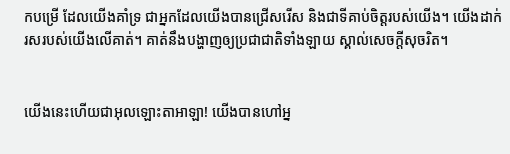កបម្រើ ដែលយើងគាំទ្រ ជាអ្នកដែលយើងបានជ្រើសរើស និងជាទីគាប់ចិត្តរបស់យើង។ យើងដាក់រសរបស់យើងលើគាត់។ គាត់នឹងបង្ហាញឲ្យប្រជា‌ជាតិទាំង‌ឡាយ ស្គាល់សេចក្តីសុចរិត។


យើងនេះហើយជាអុលឡោះ‌តាអាឡា! យើងបានហៅអ្ន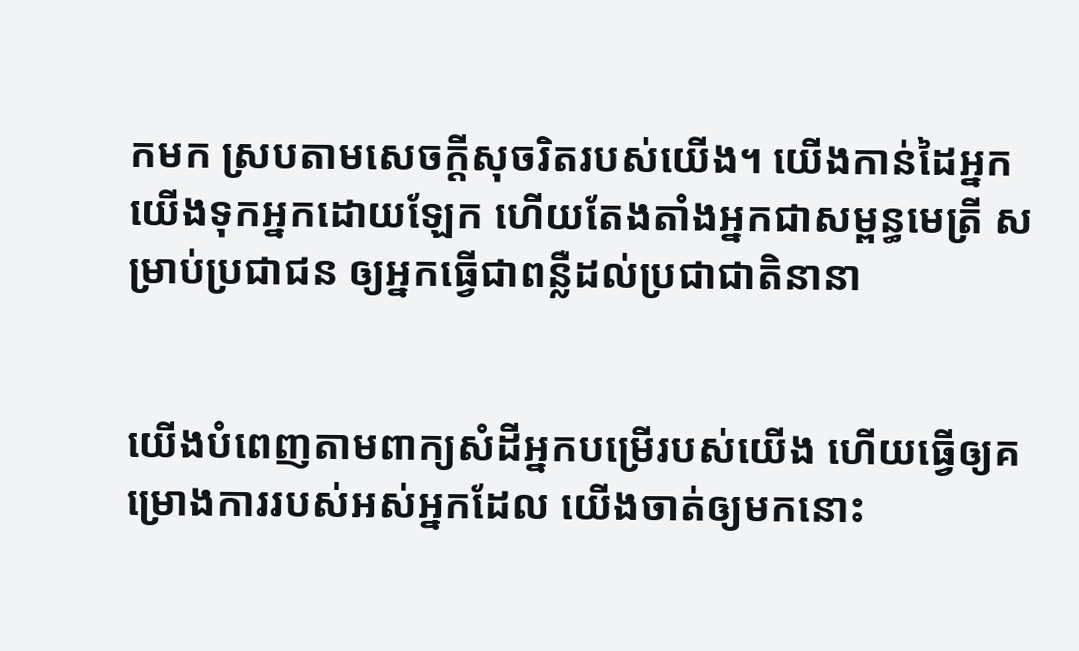កមក ស្របតាមសេចក្ដីសុចរិតរបស់យើង។ យើងកាន់ដៃអ្នក យើងទុកអ្នកដោយឡែក ហើយតែង‌តាំងអ្នកជាសម្ពន្ធ‌មេត្រី សម្រាប់ប្រជា‌ជន ឲ្យអ្នកធ្វើជាពន្លឺដល់ប្រជា‌ជាតិនានា


យើងបំពេញតាមពាក្យសំដីអ្នកបម្រើរបស់យើង ហើយធ្វើឲ្យគម្រោង‌ការរបស់អស់អ្នកដែល យើងចាត់ឲ្យមកនោះ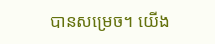បានសម្រេច។ យើង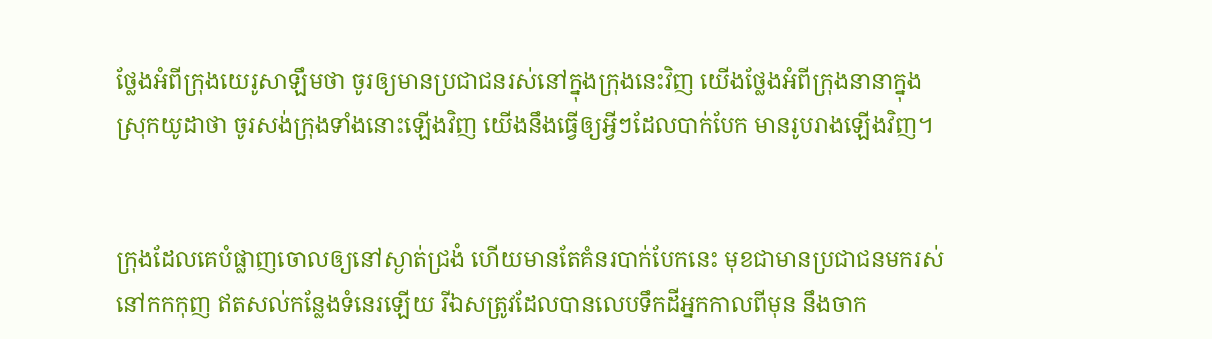ថ្លែងអំពីក្រុងយេរូ‌សាឡឹមថា ចូរឲ្យមានប្រជា‌ជនរស់នៅក្នុងក្រុងនេះវិញ យើងថ្លែងអំពីក្រុងនានាក្នុងស្រុកយូដាថា ចូរសង់ក្រុងទាំងនោះឡើងវិញ យើងនឹងធ្វើឲ្យអ្វីៗដែលបាក់បែក មានរូបរាងឡើងវិញ។


ក្រុងដែលគេបំផ្លាញចោលឲ្យនៅស្ងាត់ជ្រងំ ហើយមានតែគំនរបាក់បែកនេះ មុខជាមានប្រជា‌ជនមករស់នៅកក‌កុញ ឥតសល់កន្លែងទំនេរឡើយ រីឯសត្រូវដែលបានលេបទឹកដីអ្នកកាលពីមុន នឹងចាក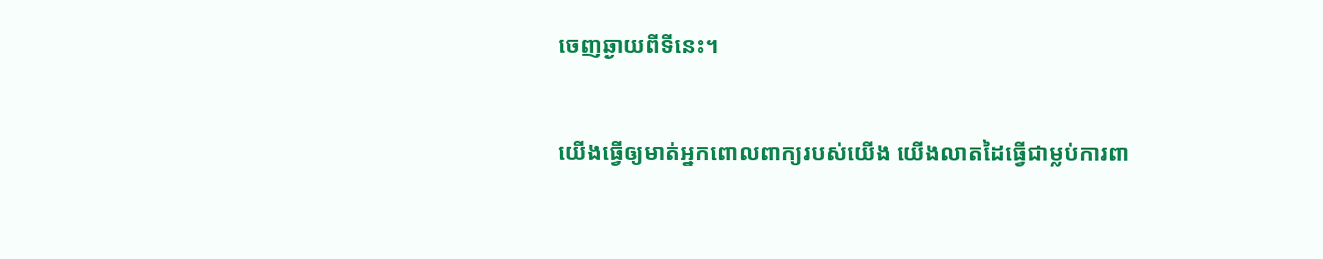ចេញឆ្ងាយពីទីនេះ។


យើងធ្វើឲ្យមាត់អ្នកពោលពាក្យរបស់យើង យើងលាតដៃធ្វើជាម្លប់ការពា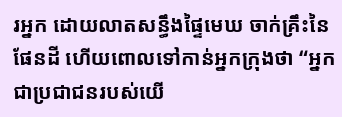រអ្នក ដោយលាតសន្ធឹងផ្ទៃមេឃ ចាក់គ្រឹះនៃផែនដី ហើយពោលទៅកាន់អ្នកក្រុងថា “អ្នកជាប្រជា‌ជនរបស់យើ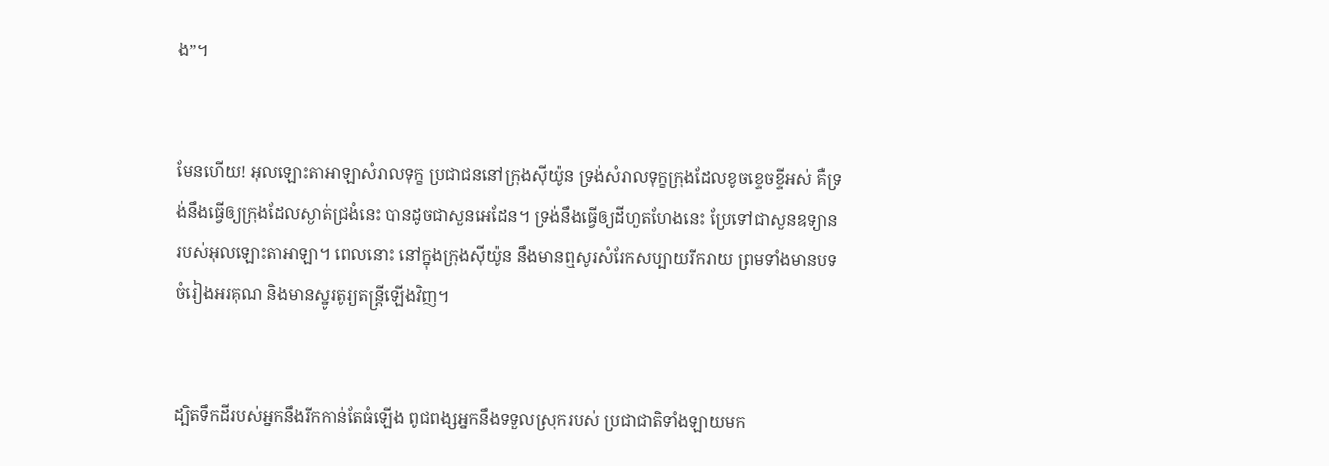ង”។


មែនហើយ! អុលឡោះ‌តាអាឡាសំរាលទុក្ខ ប្រជា‌ជននៅក្រុងស៊ីយ៉ូន ទ្រង់សំរាលទុក្ខក្រុងដែលខូចខ្ទេច‌ខ្ទីអស់ គឺទ្រង់នឹងធ្វើឲ្យក្រុងដែលស្ងាត់ជ្រងំនេះ បានដូចជាសួនអេដែន។ ទ្រង់នឹងធ្វើឲ្យដីហួត‌ហែងនេះ ប្រែទៅជាសួនឧទ្យានរបស់អុលឡោះ‌តាអាឡា។ ពេលនោះ នៅក្នុងក្រុងស៊ីយ៉ូន នឹងមានឮសូរសំរែកសប្បាយរីក‌រាយ ព្រមទាំងមានបទចំរៀងអរគុណ និងមានស្នូរតូរ្យ‌តន្ត្រីឡើងវិញ។


ដ្បិតទឹកដីរបស់អ្នកនឹងរីកកាន់តែធំឡើង ពូជ‌ពង្សអ្នកនឹងទទួលស្រុករបស់ ប្រជា‌ជាតិទាំង‌ឡាយមក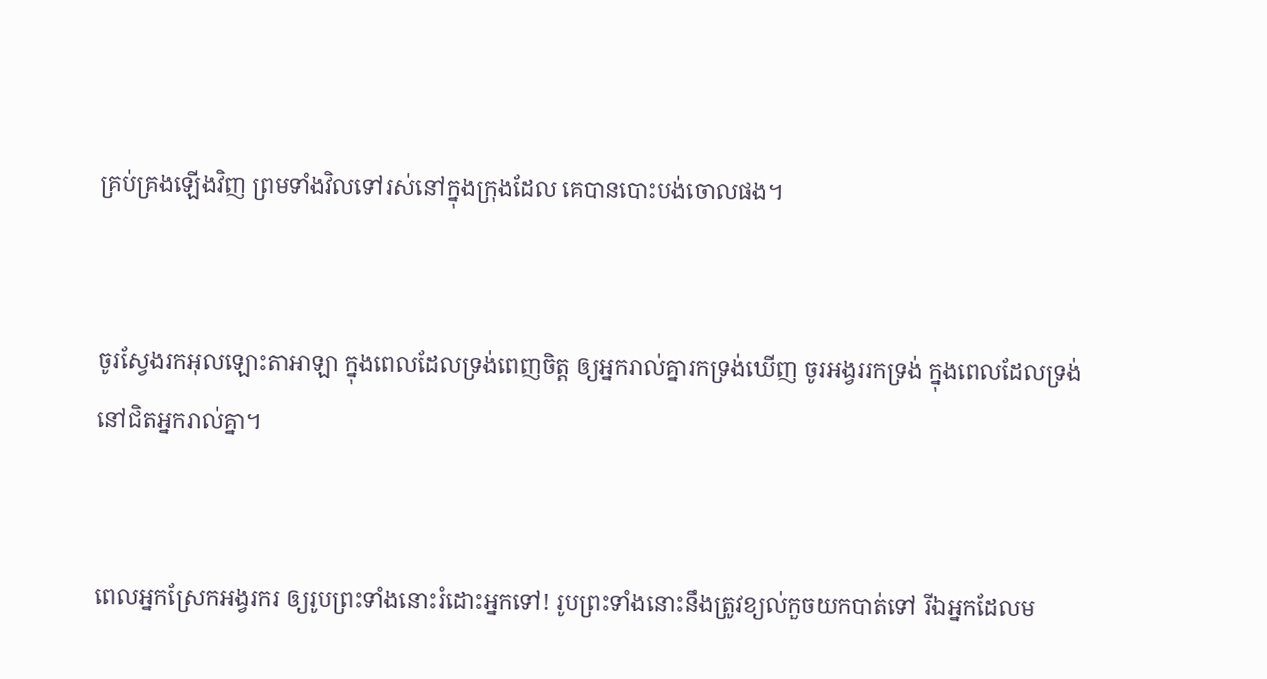គ្រប់‌គ្រងឡើងវិញ ព្រមទាំងវិលទៅរស់នៅក្នុងក្រុងដែល គេបានបោះបង់ចោលផង។


ចូរស្វែងរកអុលឡោះ‌តាអាឡា ក្នុងពេលដែលទ្រង់ពេញចិត្ត ឲ្យអ្នករាល់គ្នារកទ្រង់ឃើញ ចូរអង្វររកទ្រង់ ក្នុងពេលដែលទ្រង់នៅជិតអ្នករាល់គ្នា។


ពេលអ្នកស្រែកអង្វរករ ឲ្យរូបព្រះទាំងនោះរំដោះអ្នកទៅ! រូបព្រះទាំងនោះនឹងត្រូវខ្យល់កួចយកបាត់ទៅ រីឯអ្នកដែលម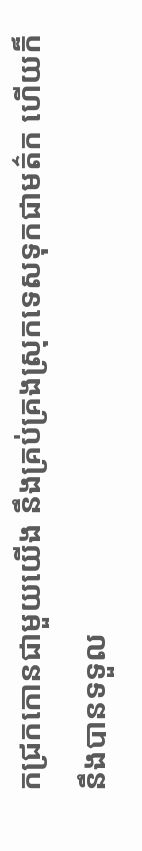កជ្រកកោនជាមួយយើង នឹងគ្រប់‌គ្រងស្រុកទេសទុកជាមត៌ក ហើយក៏នឹងបានទទួល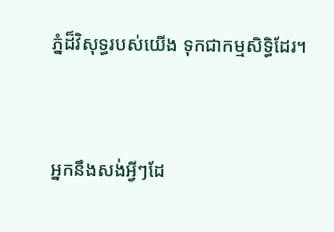ភ្នំដ៏‌វិសុទ្ធរបស់យើង ទុកជាកម្មសិទ្ធិដែរ។


អ្នកនឹងសង់អ្វីៗដែ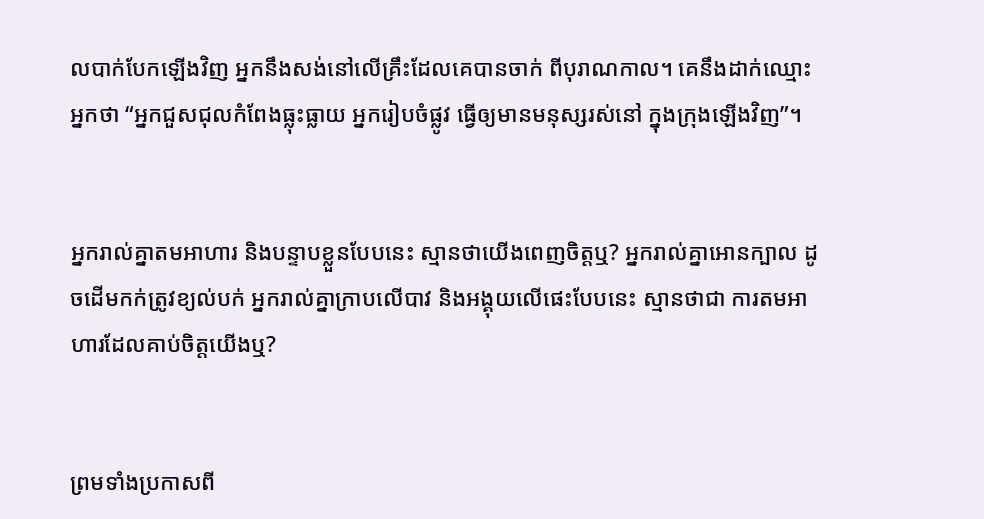លបាក់បែកឡើងវិញ អ្នកនឹងសង់នៅលើគ្រឹះដែលគេបានចាក់ ពីបុរាណកាល។ គេនឹងដាក់ឈ្មោះអ្នកថា “អ្នកជួស‌ជុលកំពែងធ្លុះធ្លាយ អ្នករៀបចំផ្លូវ ធ្វើឲ្យមានមនុស្សរស់នៅ ក្នុងក្រុងឡើងវិញ”។


អ្នករាល់គ្នាតមអាហារ និងបន្ទាបខ្លួនបែបនេះ ស្មានថាយើងពេញចិត្តឬ? អ្នករាល់គ្នាអោនក្បាល ដូចដើមកក់ត្រូវខ្យល់បក់ អ្នករាល់គ្នាក្រាបលើបាវ និងអង្គុយលើផេះបែបនេះ ស្មានថាជា ការតមអាហារដែលគាប់ចិត្តយើងឬ?


ព្រមទាំងប្រកាសពី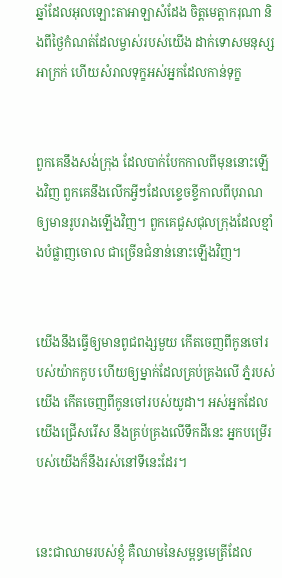ឆ្នាំដែលអុលឡោះ‌តាអាឡាសំដែង ចិត្តមេត្តា‌ករុណា និងពីថ្ងៃកំណត់ដែលម្ចាស់របស់យើង ដាក់ទោសមនុស្សអាក្រក់ ហើយសំរាលទុក្ខអស់អ្នកដែលកាន់ទុក្ខ


ពួកគេនឹងសង់ក្រុង ដែលបាក់បែកកាលពីមុននោះឡើងវិញ ពួកគេនឹងលើកអ្វីៗដែលខ្ទេច‌ខ្ទីកាលពីបុរាណ ឲ្យមានរូបរាងឡើងវិញ។ ពួកគេជួស‌ជុលក្រុងដែលខ្មាំងបំផ្លាញចោល ជាច្រើនជំនាន់នោះឡើងវិញ។


យើងនឹងធ្វើឲ្យមានពូជ‌ពង្សមួយ កើតចេញពីកូនចៅរបស់យ៉ាកកូប ហើយឲ្យម្នាក់ដែលគ្រប់‌គ្រងលើ ភ្នំរបស់យើង កើតចេញពីកូនចៅរបស់យូដា។ អស់អ្នកដែលយើងជ្រើសរើស នឹងគ្រប់‌គ្រងលើទឹកដីនេះ អ្នកបម្រើរបស់យើងក៏នឹងរស់នៅទីនេះដែរ។


នេះជាឈាមរបស់ខ្ញុំ គឺឈាមនៃសម្ពន្ធ‌មេត្រីដែល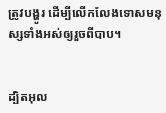ត្រូវបង្ហូរ ដើម្បីលើក‌លែងទោសមនុស្សទាំងអស់ឲ្យរួចពីបាប។


ដ្បិតអុល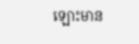ឡោះមាន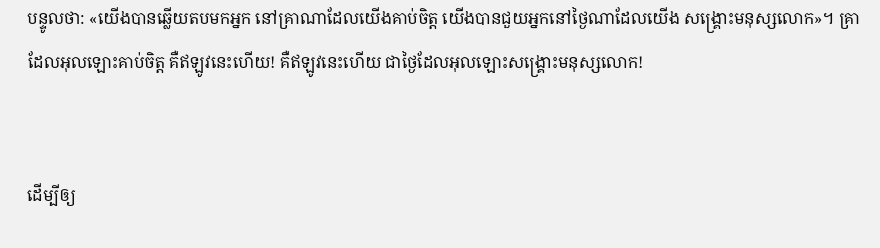បន្ទូលថា: «យើងបានឆ្លើយតបមកអ្នក នៅគ្រាណាដែលយើងគាប់ចិត្ដ យើងបានជួយអ្នកនៅថ្ងៃណាដែលយើង សង្គ្រោះមនុស្សលោក»។ គ្រាដែលអុលឡោះគាប់ចិត្ត គឺឥឡូវនេះហើយ! គឺឥឡូវនេះហើយ ជាថ្ងៃដែលអុលឡោះសង្គ្រោះមនុស្សលោក!


ដើម្បីឲ្យ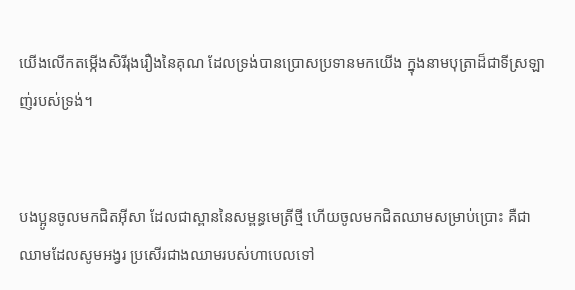យើងលើកតម្កើងសិរី‌រុងរឿងនៃគុណ ដែលទ្រង់បានប្រោសប្រទានមកយើង ក្នុងនាមបុត្រាដ៏ជាទីស្រឡាញ់របស់ទ្រង់។


បងប្អូនចូលមកជិតអ៊ីសា ដែលជាស្ពាននៃសម្ពន្ធ‌មេត្រីថ្មី ហើយចូលមកជិតឈាមសម្រាប់ប្រោះ គឺជាឈាមដែលសូម‌អង្វរ ប្រសើរជាងឈាមរបស់ហាបេលទៅ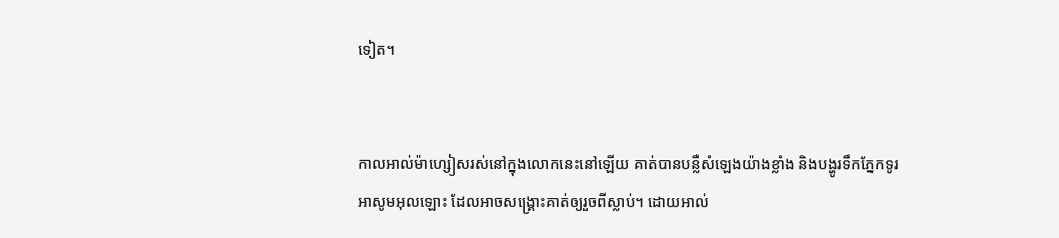ទៀត។


កាលអាល់ម៉ា‌ហ្សៀសរស់នៅក្នុងលោកនេះនៅឡើយ គាត់បានបន្លឺសំឡេងយ៉ាងខ្លាំង និងបង្ហូរទឹកភ្នែកទូរអាសូមអុលឡោះ ដែលអាចសង្គ្រោះគាត់ឲ្យរួចពីស្លាប់។ ដោយអាល់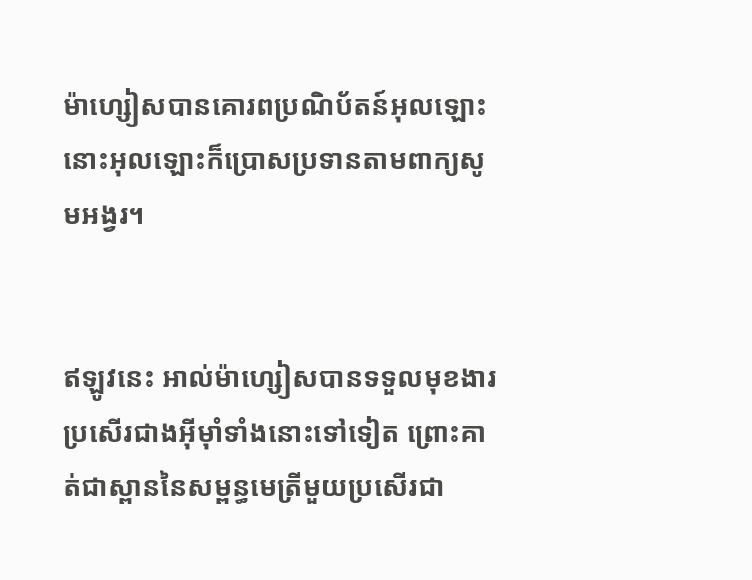ម៉ា‌ហ្សៀសបានគោរពប្រណិ‌ប័តន៍អុលឡោះ នោះអុលឡោះក៏ប្រោសប្រទានតាមពាក្យសូម‌អង្វរ។


ឥឡូវនេះ អាល់ម៉ា‌ហ្សៀសបានទទួលមុខ‌ងារប្រសើរជាងអ៊ីមុាំទាំងនោះទៅទៀត ព្រោះគាត់ជាស្ពាននៃសម្ពន្ធ‌មេត្រីមួយប្រសើរជា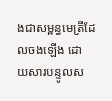ងជាសម្ពន្ធ‌មេត្រីដែលចងឡើង ដោយ‌សារបន្ទូលស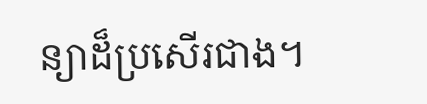ន្យាដ៏ប្រសើរជាង។